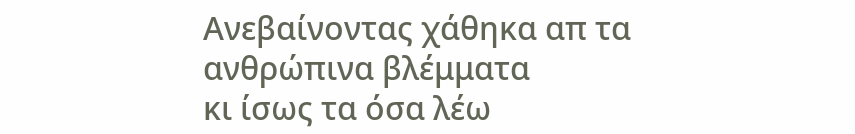Ανεβαίνοντας χάθηκα απ τα ανθρώπινα βλέμματα
κι ίσως τα όσα λέω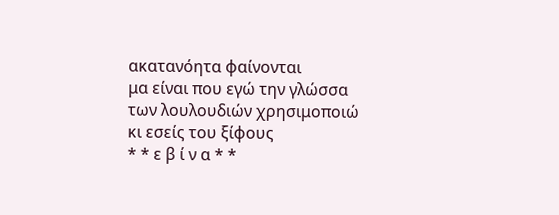ακατανόητα φαίνονται
μα είναι που εγώ την γλώσσα των λουλουδιών χρησιμοποιώ
κι εσείς του ξίφους
* * ε β ί ν α * *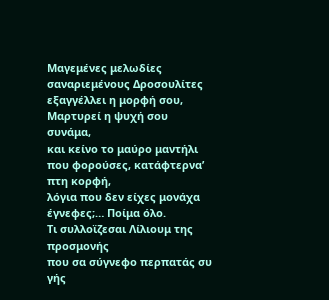Μαγεμένες μελωδίες σαναριεμένους Δροσουλίτες
εξαγγέλλει η μορφή σου, Μαρτυρεί η ψυχή σου συνάμα,
και κείνο το μαύρο μαντήλι που φορούσες, κατάφτερνα’ πτη κορφή,
λόγια που δεν είχες μονάχα έγνεφες;… Ποίμα όλο.
Τι συλλοϊζεσαι Λίλιουμ της προσμονής
που σα σύγνεφο περπατάς συ γής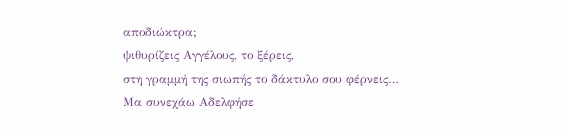αποδιώκτρα;
ψιθυρίζεις Αγγέλους, το ξέρεις,
στη γραμμή της σιωπής το δάκτυλο σου φέρνεις…
Μα συνεχάω Αδελφήσε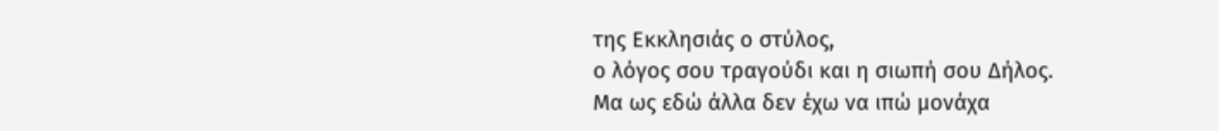της Εκκλησιάς ο στύλος,
ο λόγος σου τραγούδι και η σιωπή σου Δήλος.
Μα ως εδώ άλλα δεν έχω να ιπώ μονάχα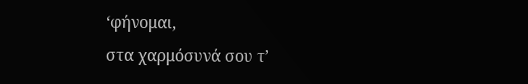‘φήνομαι,
στα χαρμόσυνά σου τ’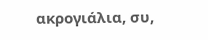ακρογιάλια, συ,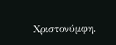Χριστονύμφη.